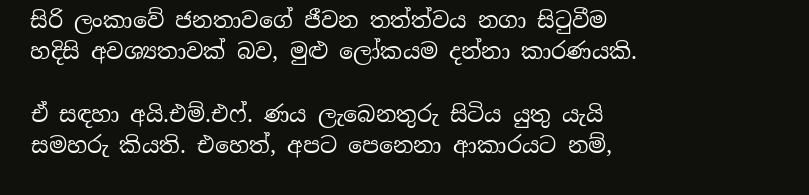සිරි ලංකාවේ ජනතාවගේ ජීවන තත්ත්වය නගා සිටුවීම හදිසි අවශ්‍යතාවක් බව, මුළු ලෝකයම දන්නා කාරණයකි.

ඒ සඳහා අයි.එම්.එෆ්. ණය ලැබෙනතුරු සිටිය යුතු යැයි සමහරු කියති. එහෙත්, අපට පෙනෙනා ආකාරයට නම්,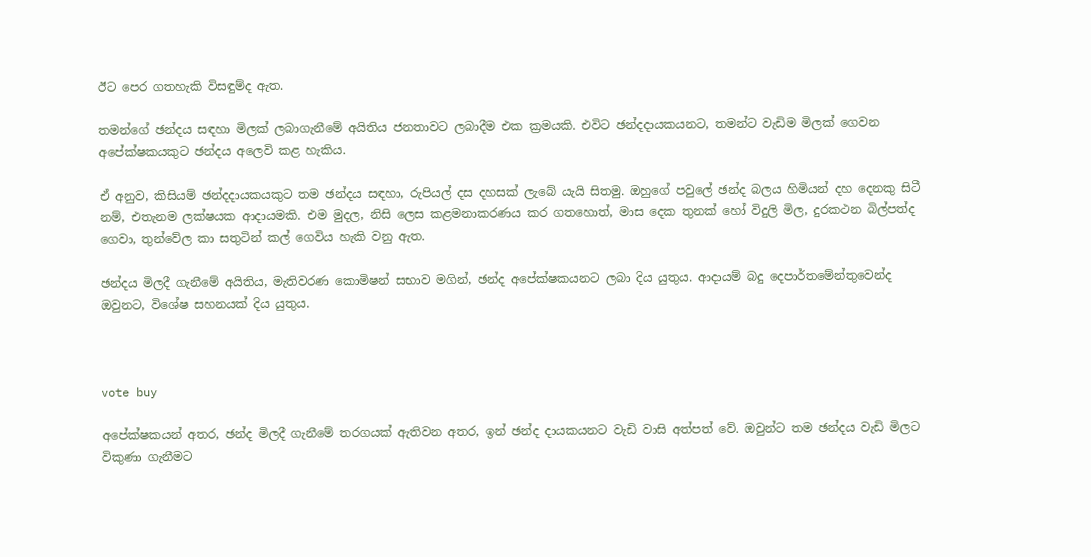ඊට පෙර ගතහැකි විසඳුම්ද ඇත.

තමන්ගේ ඡන්දය සඳහා මිලක් ලබාගැනීමේ අයිතිය ජනතාවට ලබාදීම එක ක්‍රමයකි. එවිට ඡන්දදායකයනට, තමන්ට වැඩිම මිලක් ගෙවන අපේක්ෂකයකුට ඡන්දය අලෙවි කළ හැකිය.

ඒ අනුව, කිසියම් ඡන්දදායකයකුට තම ඡන්දය සඳහා, රුපියල් දස දහසක් ලැබේ යැයි සිතමු. ඔහුගේ පවුලේ ඡන්ද බලය හිමියන් දහ දෙනකු සිටී නම්, එතැනම ලක්ෂයක ආදායමකි. එම මුදල, නිසි ලෙස කළමනාකරණය කර ගතහොත්, මාස දෙක තුනක් හෝ විදුලි මිල, දුරකථන බිල්පත්ද ගෙවා, තුන්වේල කා සතුටින් කල් ගෙවිය හැකි වනු ඇත.

ඡන්දය මිලදී ගැනීමේ අයිතිය, මැතිවරණ කොමිෂන් සභාව මගින්, ඡන්ද අපේක්ෂකයනට ලබා දිය යුතුය. ආදායම් බදු දෙපාර්තමේන්තුවෙන්ද ඔවුනට, විශේෂ සහනයක් දිය යුතුය.



vote buy

අපේක්ෂකයන් අතර, ඡන්ද මිලදී ගැනීමේ තරගයක් ඇතිවන අතර, ඉන් ඡන්ද දායකයනට වැඩි වාසි අත්පත් වේ. ඔවුන්ට තම ඡන්දය වැඩි මිලට විකුණා ගැනීමට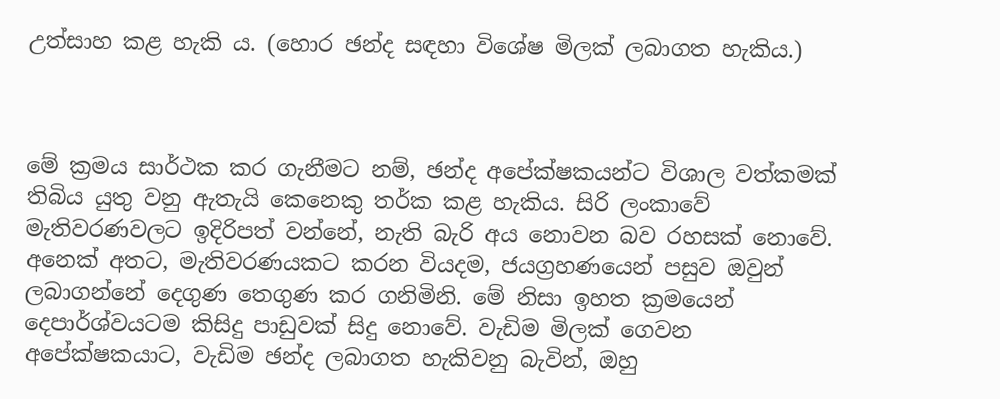උත්සාහ කළ හැකි ය. (හොර ඡන්ද සඳහා විශේෂ මිලක් ලබාගත හැකිය.)



මේ ක්‍රමය සාර්ථක කර ගැනීමට නම්, ඡන්ද අපේක්ෂකයන්ට විශාල වත්කමක් තිබිය යුතු වනු ඇතැයි කෙනෙකු තර්ක කළ හැකිය. සිරි ලංකාවේ මැතිවරණවලට ඉදිරිපත් වන්නේ, නැති බැරි අය නොවන බව රහසක් නොවේ. අනෙක් අතට, මැතිවරණයකට කරන වියදම, ජයග්‍රහණයෙන් පසුව ඔවුන් ලබාගන්නේ දෙගුණ තෙගුණ කර ගනිමිනි. මේ නිසා ඉහත ක්‍රමයෙන් දෙපාර්ශ්වයටම කිසිදු පාඩුවක් සිදු නොවේ. වැඩිම මිලක් ගෙවන අපේක්ෂකයාට, වැඩිම ඡන්ද ලබාගත හැකිවනු බැවින්, ඔහු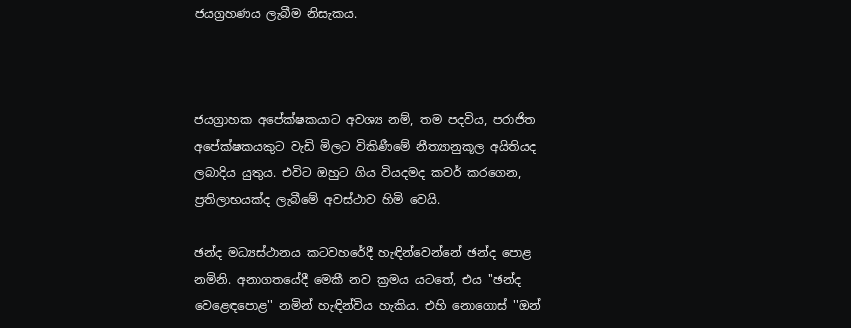ජයග්‍රහණය ලැබීම නිසැකය.



ජයග්‍රාහක අපේක්ෂකයාට අවශ්‍ය නම්, තම පදවිය, පරාජිත අපේක්ෂකයකුට වැඩි මිලට විකිණීමේ නීත්‍යානුකූල අයිතියද ලබාදිය යුතුය. එවිට ඔහුට ගිය වියදමද කවර් කරගෙන, ප්‍රතිලාභයක්ද ලැබීමේ අවස්ථාව හිමි වෙයි.

ඡන්ද මධ්‍යස්ථානය කටවහරේදී හැඳින්වෙන්නේ ඡන්ද පොළ නමිනි. අනාගතයේදී මෙකී නව ක්‍රමය යටතේ, එය ''ඡන්ද වෙළෙඳපොළ'' නමින් හැඳින්විය හැකිය. එහි නොගොස් ''ඔන්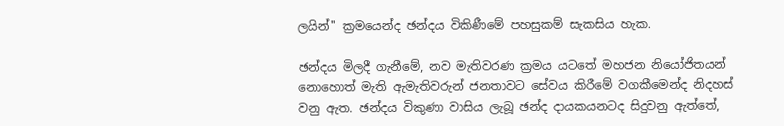ලයින්'' ක්‍රමයෙන්ද ඡන්දය විකිණීමේ පහසුකම් සැකසිය හැක.

ඡන්දය මිලදී ගැනීමේ, නව මැතිවරණ ක්‍රමය යටතේ මහජන නියෝජිතයන් නොහොත් මැති ඇමැතිවරුන් ජනතාවට සේවය කිරීමේ වගකීමෙන්ද නිදහස් වනු ඇත. ඡන්දය විකුණා වාසිය ලැබූ ඡන්ද දායකයනටද සිදුවනු ඇත්තේ,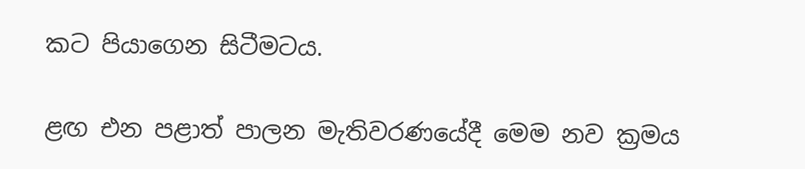කට පියාගෙන සිටීමටය.

ළඟ එන පළාත් පාලන මැතිවරණයේදී මෙම නව ක්‍රමය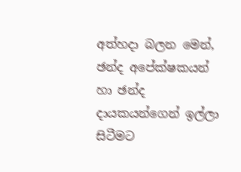අත්හදා බලන මෙන්, ඡන්ද අපේක්ෂකයන් හා ඡන්ද දායකයන්ගෙන් ඉල්ලා සිටීමට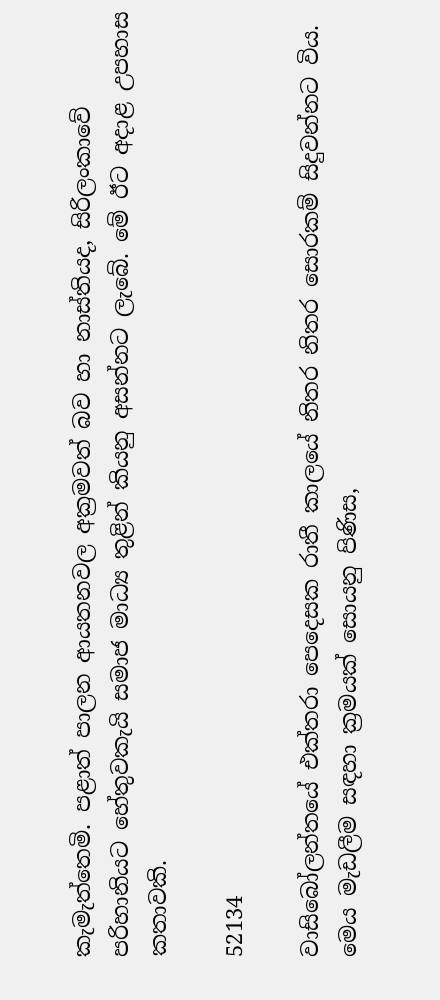කැමැත්තෙමි. පළාත් පාලන ආයතනවල අක්‍රමවත් බව හා නාස්තියද, සිරිලංකාවේ පරිහානියට හේතුවකැයි සමාජ මාධ්‍ය තුළින් කියනු අසන්නට ලැබේ. මේ ඊට අදාළ උපහාස කතාවකි.

52134

වාසිබෝලන්තයේ එක්තරා පෙදෙසක රාතී කාලයේ නිතර නිතර සොරකම් සිදුවන්නට විය. මෙය මැඩලීම සඳහා ක්‍රමයක් සොයනු පිණිස,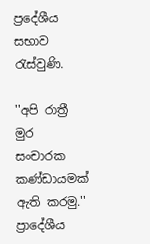ප්‍රදේශීය සභාව රැස්වුණි.

''අපි රාත්‍රී මුර සංචාරක කණ්ඩායමක් ඇති කරමු.'' ප්‍රාදේශීය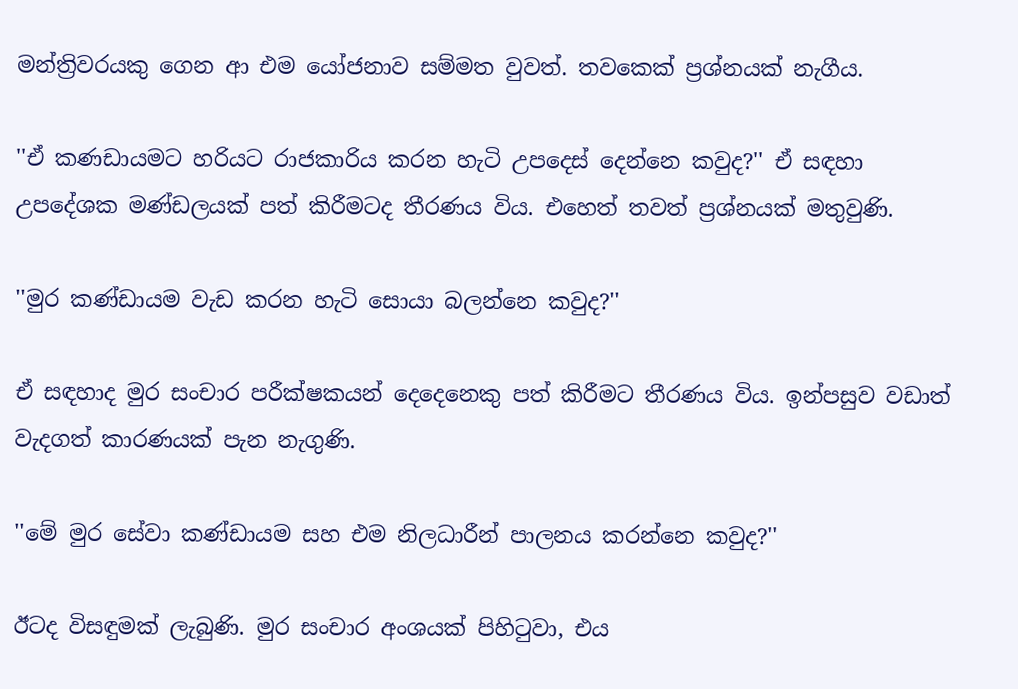මන්ත්‍රිවරයකු ගෙන ආ එම යෝජනාව සම්මත වුවත්. තවකෙක් ප්‍රශ්නයක් නැගීය.

''ඒ කණඩායමට හරියට රාජකාරිය කරන හැටි උපදෙස් දෙන්නෙ කවුද?'' ඒ සඳහා උපදේශක මණ්ඩලයක් පත් කිරීමටද තීරණය විය. එහෙත් තවත් ප්‍රශ්නයක් මතුවුණි.

''මුර කණ්ඩායම වැඩ කරන හැටි සොයා බලන්නෙ කවුද?''

ඒ සඳහාද මුර සංචාර පරීක්ෂකයන් දෙදෙනෙකු පත් කිරීමට තීරණය විය. ඉන්පසුව වඩාත් වැදගත් කාරණයක් පැන නැගුණි.

''මේ මුර සේවා කණ්ඩායම සහ එම නිලධාරීන් පාලනය කරන්නෙ කවුද?''

ඊටද විසඳුමක් ලැබුණි. මුර සංචාර අංශයක් පිහිටුවා, එය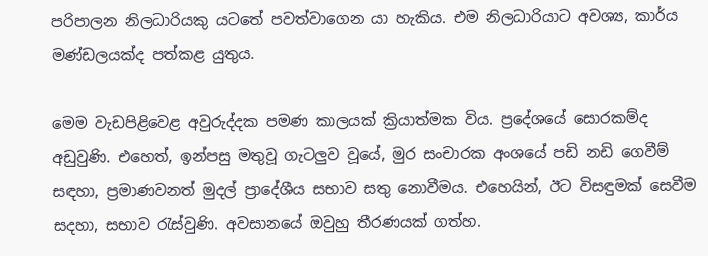පරිපාලන නිලධාරියකු යටතේ පවත්වාගෙන යා හැකිය. එම නිලධාරියාට අවශ්‍ය, කාර්ය මණ්ඩලයක්ද පත්කළ යුතුය.

මෙම වැඩපිළිවෙළ අවුරුද්දක පමණ කාලයක් ක්‍රියාත්මක විය. ප්‍රදේශයේ සොරකම්ද අඩුවුණි. එහෙත්, ඉන්පසු මතුවූ ගැටලුව වූයේ, මුර සංචාරක අංශයේ පඩි නඩි ගෙවීම් සඳහා, ප්‍රමාණවනත් මුදල් ප්‍රාදේශීය සභාව සතු නොවීමය. එහෙයින්, ඊට විසඳුමක් සෙවීම සදහා, සභාව රැස්වුණි. අවසානයේ ඔවුහු තීරණයක් ගත්හ.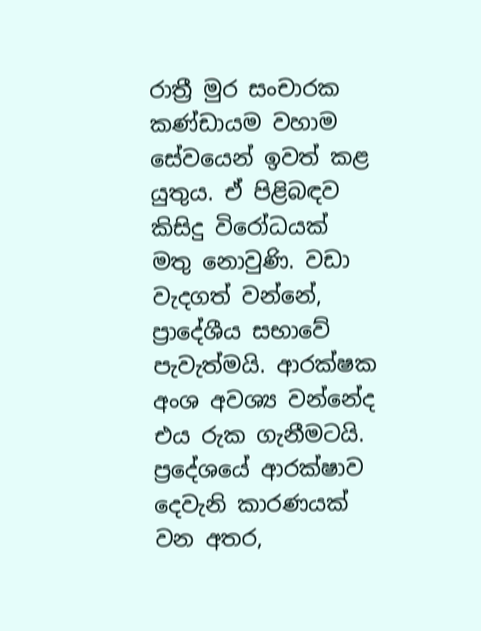රාත්‍රී මුර සංචාරක කණ්ඩායම වහාම සේවයෙන් ඉවත් කළ යුතුය. ඒ පිළිබඳව කිසිදු විරෝධයක් මතු නොවුණි. වඩා වැදගත් වන්නේ, ප්‍රාදේශීය සභාවේ පැවැත්මයි. ආරක්ෂක අංශ අවශ්‍ය වන්නේද එය රුක ගැනීමටයි. ප්‍රදේශයේ ආරක්ෂාව දෙවැනි කාරණයක් වන අතර,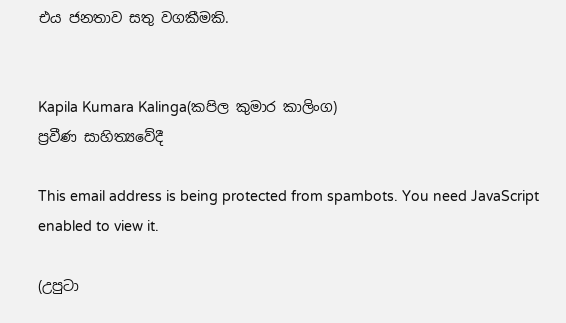එය ජනතාව සතු වගකීමකි.


Kapila Kumara Kalinga(කපිල කුමාර කාලිංග)
ප්‍රවීණ සාහිත්‍යවේදී

This email address is being protected from spambots. You need JavaScript enabled to view it.

(උපුටා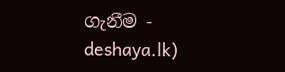ගැනීම - deshaya.lk)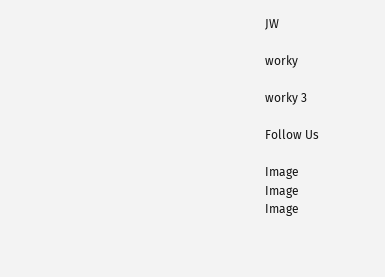JW

worky

worky 3

Follow Us

Image
Image
Image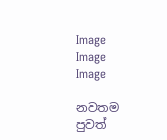Image
Image
Image

නවතම පුවත්